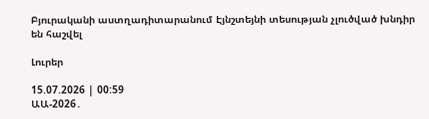Բյուրականի աստղադիտարանում Էյնշտեյնի տեսության չլուծված խնդիր են հաշվել

Լուրեր

15.07.2026 | 00:59
ԱԱ-2026․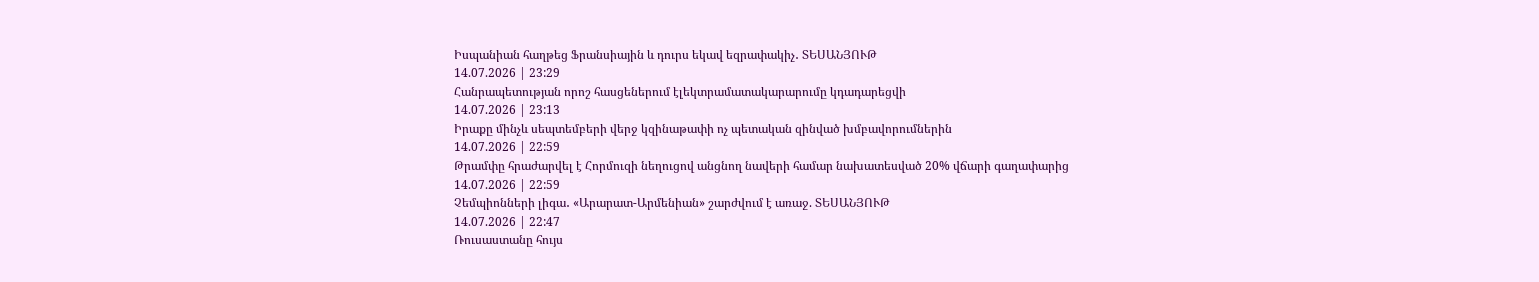Իսպանիան հաղթեց Ֆրանսիային և դուրս եկավ եզրափակիչ․ ՏԵՍԱՆՅՈՒԹ
14.07.2026 | 23:29
Հանրապետության որոշ հասցեներում էլեկտրամատակարարումը կդադարեցվի
14.07.2026 | 23:13
Իրաքը մինչև սեպտեմբերի վերջ կզինաթափի ոչ պետական զինված խմբավորումներին
14.07.2026 | 22:59
Թրամփը հրաժարվել է Հորմուզի նեղուցով անցնող նավերի համար նախատեսված 20% վճարի գաղափարից
14.07.2026 | 22:59
Չեմպիոնների լիգա․ «Արարատ-Արմենիան» շարժվում է առաջ. ՏԵՍԱՆՅՈՒԹ
14.07.2026 | 22:47
Ռուսաստանը հույս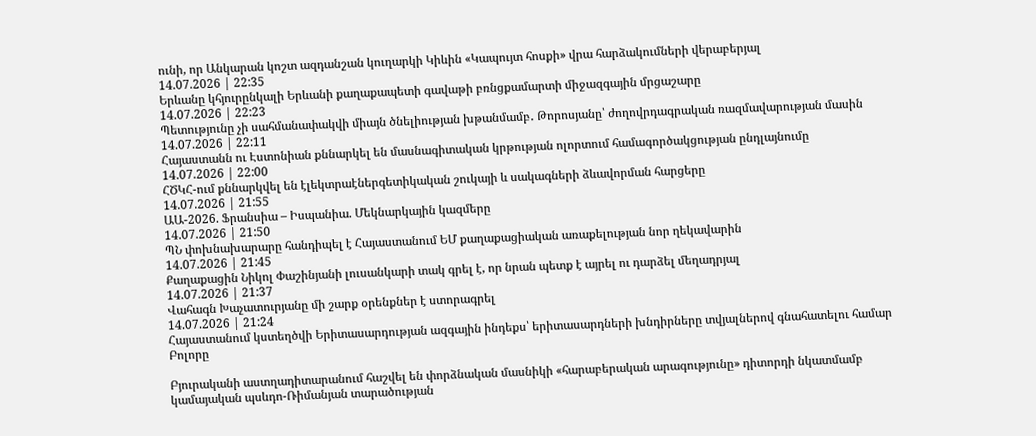ունի, որ Անկարան կոշտ ազդանշան կուղարկի Կիևին «Կապույտ հոսքի» վրա հարձակումների վերաբերյալ
14.07.2026 | 22:35
Երևանը կհյուրընկալի Երևանի քաղաքապետի գավաթի բռնցքամարտի միջազգային մրցաշարը
14.07.2026 | 22:23
Պետությունը չի սահմանափակվի միայն ծնելիության խթանմամբ․ Թորոսյանը՝ ժողովրդագրական ռազմավարության մասին
14.07.2026 | 22:11
Հայաստանն ու Էստոնիան քննարկել են մասնագիտական կրթության ոլորտում համագործակցության ընդլայնումը
14.07.2026 | 22:00
ՀԾԿՀ-ում քննարկվել են էլեկտրաէներգետիկական շուկայի և սակագների ձևավորման հարցերը
14.07.2026 | 21:55
ԱԱ-2026. Ֆրանսիա – Իսպանիա. Մեկնարկային կազմերը
14.07.2026 | 21:50
ՊՆ փոխնախարարը հանդիպել է Հայաստանում ԵՄ քաղաքացիական առաքելության նոր ղեկավարին
14.07.2026 | 21:45
Քաղաքացին Նիկոլ Փաշինյանի լուսանկարի տակ գրել է, որ նրան պետք է այրել ու դարձել մեղադրյալ
14.07.2026 | 21:37
Վահագն Խաչատուրյանը մի շարք օրենքներ է ստորագրել
14.07.2026 | 21:24
Հայաստանում կստեղծվի Երիտասարդության ազգային ինդեքս՝ երիտասարդների խնդիրները տվյալներով գնահատելու համար
Բոլորը

Բյուրականի աստղադիտարանում հաշվել են փորձնական մասնիկի «հարաբերական արագությունը» դիտորդի նկատմամբ կամայական պսևդո-Ռիմանյան տարածության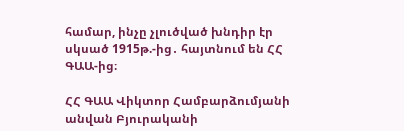համար, ինչը չլուծված խնդիր էր սկսած 1915թ.-ից․ հայտնում են ՀՀ ԳԱԱ-ից։

ՀՀ ԳԱԱ Վիկտոր Համբարձումյանի անվան Բյուրականի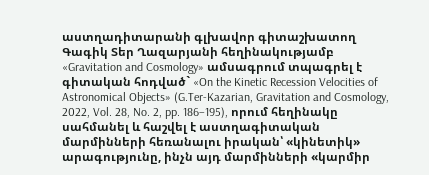աստղադիտարանի գլխավոր գիտաշխատող Գագիկ Տեր Ղազարյանի հեղինակությամբ «Gravitation and Cosmology» ամսագրում տպագրել է գիտական հոդված` «On the Kinetic Recession Velocities of Astronomical Objects» (G.Ter-Kazarian, Gravitation and Cosmology, 2022, Vol. 28, No. 2, pp. 186–195), որում հեղինակը սահմանել և հաշվել է աստղագիտական մարմինների հեռանալու իրական՝ «կինետիկ» արագությունը, ինչն այդ մարմինների «կարմիր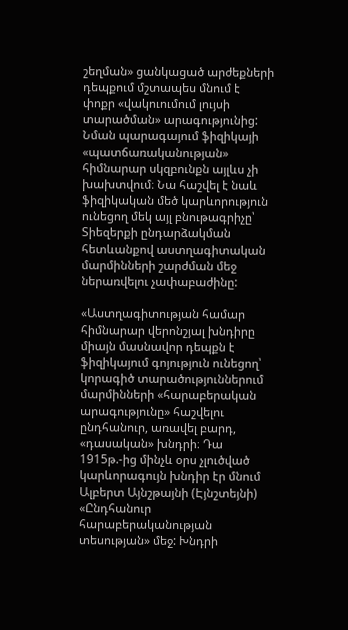շեղման» ցանկացած արժեքների դեպքում մշտապես մնում է փոքր «վակուումում լույսի տարածման» արագությունից: Նման պարագայում ֆիզիկայի «պատճառականության» հիմնարար սկզբունքն այլևս չի խախտվում։ Նա հաշվել է նաև ֆիզիկական մեծ կարևորություն ունեցող մեկ այլ բնութագրիչը՝ Տիեզերքի ընդարձակման հետևանքով աստղագիտական մարմինների շարժման մեջ ներառվելու չափաբաժինը:

«Աստղագիտության համար հիմնարար վերոնշյալ խնդիրը միայն մասնավոր դեպքն է ֆիզիկայում գոյություն ունեցող՝ կորագիծ տարածություններում մարմինների «հարաբերական արագությունը» հաշվելու ընդհանուր, առավել բարդ, «դասական» խնդրի։ Դա 1915թ.-ից մինչև օրս չլուծված կարևորագույն խնդիր էր մնում Ալբերտ Այնշթայնի (Էյնշտեյնի) «Ընդհանուր հարաբերականության տեսության» մեջ: Խնդրի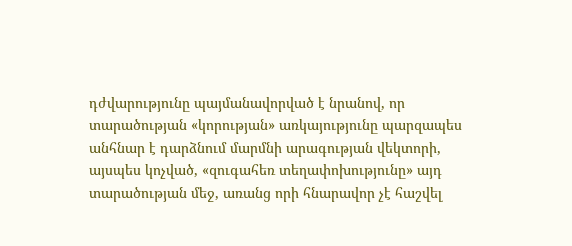դժվարությունը պայմանավորված է նրանով, որ տարածության «կորության» առկայությունը պարզապես անհնար է դարձնում մարմնի արագության վեկտորի, այսպես կոչված, «զուգահեռ տեղափոխությունը» այդ տարածության մեջ, առանց որի հնարավոր չէ հաշվել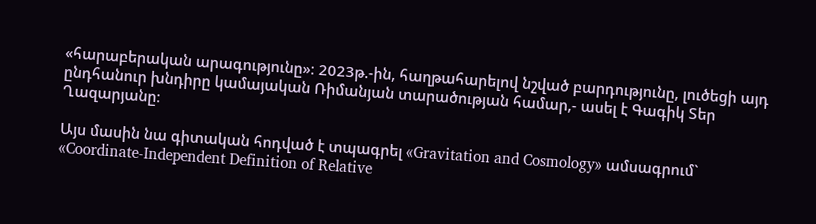«հարաբերական արագությունը»։ 2023թ.-ին, հաղթահարելով նշված բարդությունը, լուծեցի այդ ընդհանուր խնդիրը կամայական Ռիմանյան տարածության համար,- ասել է Գագիկ Տեր Ղազարյանը։

Այս մասին նա գիտական հոդված է տպագրել «Gravitation and Cosmology» ամսագրում` «Coordinate-Independent Definition of Relative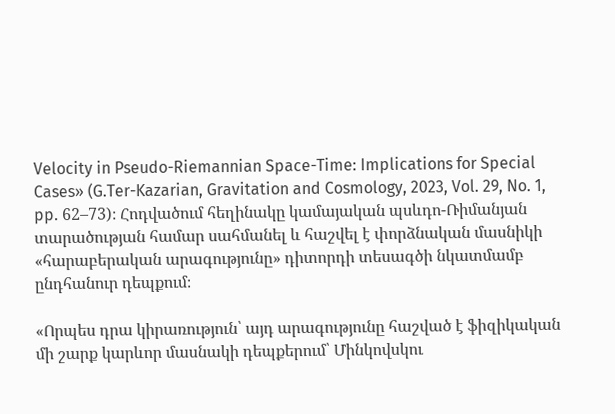Velocity in Pseudo-Riemannian Space-Time: Implications for Special Cases» (G.Ter-Kazarian, Gravitation and Cosmology, 2023, Vol. 29, No. 1, pp. 62–73)։ Հոդվածում հեղինակը կամայական պսևդո-Ռիմանյան տարածության համար սահմանել և հաշվել է փորձնական մասնիկի «հարաբերական արագությունը» դիտորդի տեսագծի նկատմամբ ընդհանուր դեպքում։

«Որպես դրա կիրառություն՝ այդ արագությունը հաշված է ֆիզիկական մի շարք կարևոր մասնակի դեպքերում՝ Մինկովսկու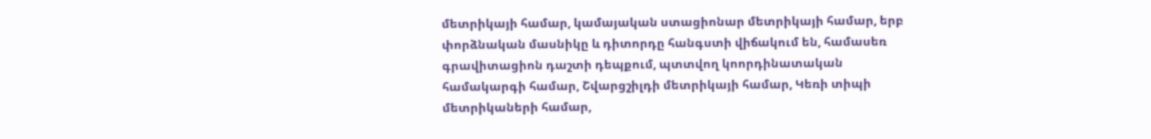մետրիկայի համար, կամայական ստացիոնար մետրիկայի համար, երբ փորձնական մասնիկը և դիտորդը հանգստի վիճակում են, համասեռ գրավիտացիոն դաշտի դեպքում, պտտվող կոորդինատական համակարգի համար, Շվարցշիլդի մետրիկայի համար, Կեռի տիպի մետրիկաների համար,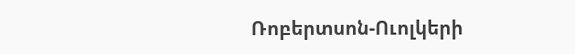Ռոբերտսոն-Ուոլկերի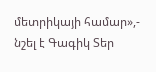մետրիկայի համար»,- նշել է Գագիկ Տեր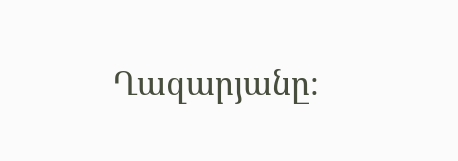Ղազարյանը։